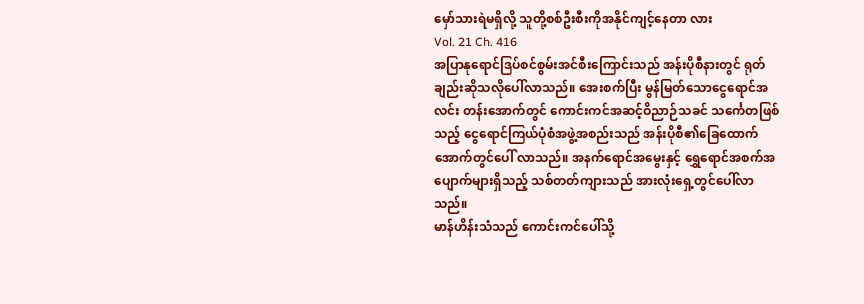မှော်သားရဲမရှိလို့ သူတို့စစ်ဦးစီးကိုအနိုင်ကျင့်နေတာ လား
Vol. 21 Ch. 416
အပြာနုရောင်ဒြပ်စင်စွမ်းအင်စီးကြောင်းသည် အန်းပိုစီနားတွင် ရုတ်ချည်းဆိုသလိုပေါ်လာသည်။ အေးစက်ပြီး မွန်မြတ်သောငွေရောင်အလင်း တန်းအောက်တွင် ကောင်းကင်အဆင့်ဝိညာဉ်သခင် သင်္ကေတဖြစ်သည့် ငွေရောင်ကြယ်ပုံစံအဖွဲ့အစည်းသည် အန်းပိုစီ၏ခြေထောက်အောက်တွင်ပေါ် လာသည်။ အနက်ရောင်အမွေးနှင့် ရွှေရောင်အစက်အပျောက်များရှိသည့် သစ်တတ်ကျားသည် အားလုံးရှေ့တွင်ပေါ်လာသည်။
မာန်ဟိန်းသံသည် ကောင်းကင်ပေါ်သို့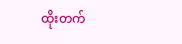ထိုးတက်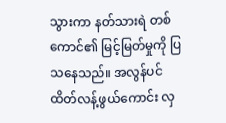သွားကာ နတ်သားရဲ တစ်ကောင်၏ မြင့်မြတ်မှုကို ပြသနေသည်။ အလွန်ပင် ထိတ်လန့်ဖွယ်ကောင်း လှ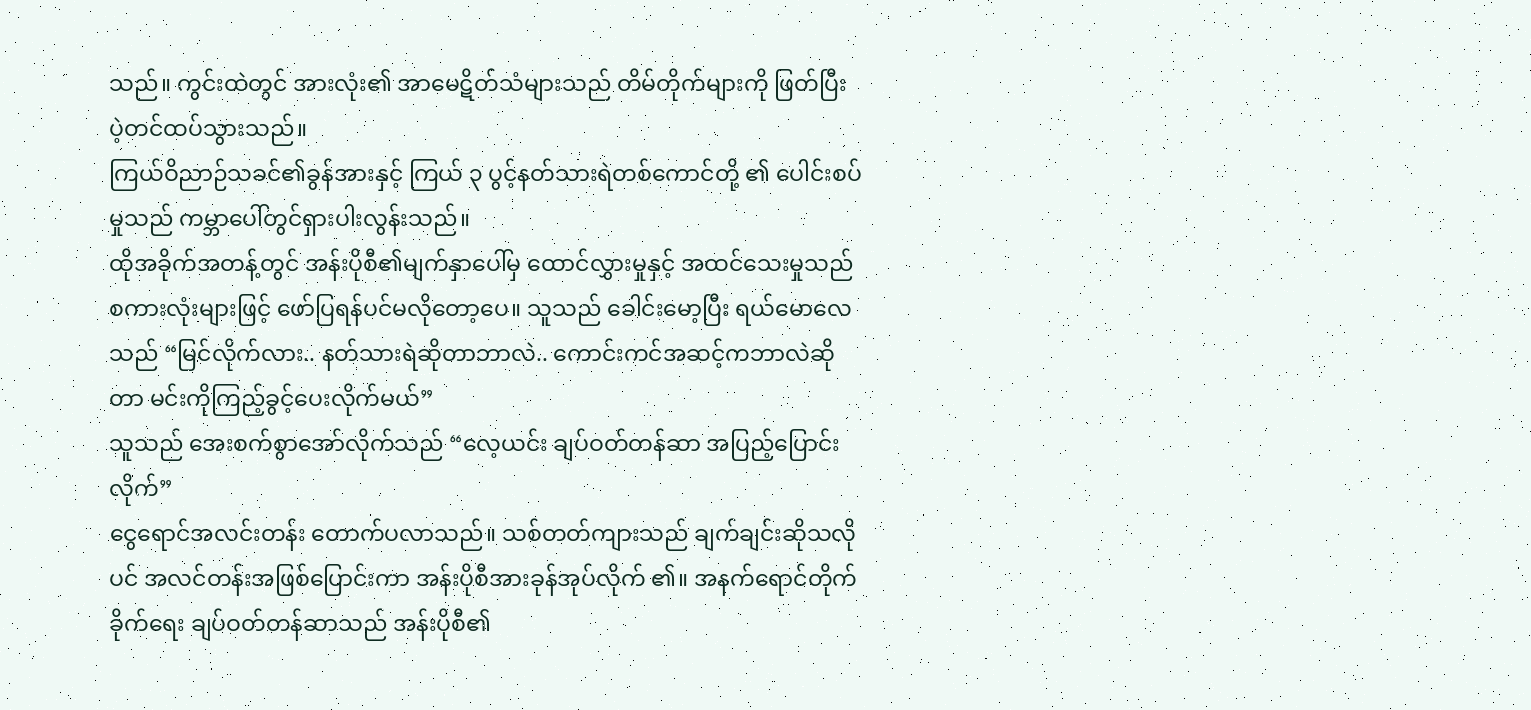သည်။ ကွင်းထဲတွင် အားလုံး၏ အာမေဋိတ်သံများသည် တိမ်တိုက်များကို ဖြတ်ပြီး ပဲ့တင်ထပ်သွားသည်။
ကြယ်ဝိညာဉ်သခင်၏ခွန်အားနှင့် ကြယ် ၃ ပွင့်နတ်သားရဲတစ်ကောင်တို့ ၏ ပေါင်းစပ်မှုသည် ကမ္ဘာပေါ်တွင်ရှားပါးလွန်းသည်။
ထိုအခိုက်အတန့်တွင် အန်းပိုစီ၏မျက်နှာပေါ်မှ ထောင်လွှားမှုနှင့် အထင်သေးမှုသည် စကားလုံးများဖြင့် ဖော်ပြရန်ပင်မလိုတော့ပေ။ သူသည် ခေါင်းမော့ပြီး ရယ်မောလေသည် “မြင်လိုက်လား.. နတ်သားရဲဆိုတာဘာလဲ.. ကောင်းကင်အဆင့်ကဘာလဲဆိုတာ မင်းကိုကြည့်ခွင့်ပေးလိုက်မယ်”
သူသည် အေးစက်စွာအော်လိုက်သည် “လေ့ယင်း ချပ်ဝတ်တန်ဆာ အပြည့်ပြောင်းလိုက်”
ငွေရောင်အလင်းတန်း တောက်ပလာသည်။ သစ်တတ်ကျားသည် ချက်ချင်းဆိုသလိုပင် အလင်တန်းအဖြစ်ပြောင်းကာ အန်းပိုစီအားခုန်အုပ်လိုက် ၏။ အနက်ရောင်တိုက်ခိုက်ရေး ချပ်ဝတ်တန်ဆာသည် အန်းပိုစီ၏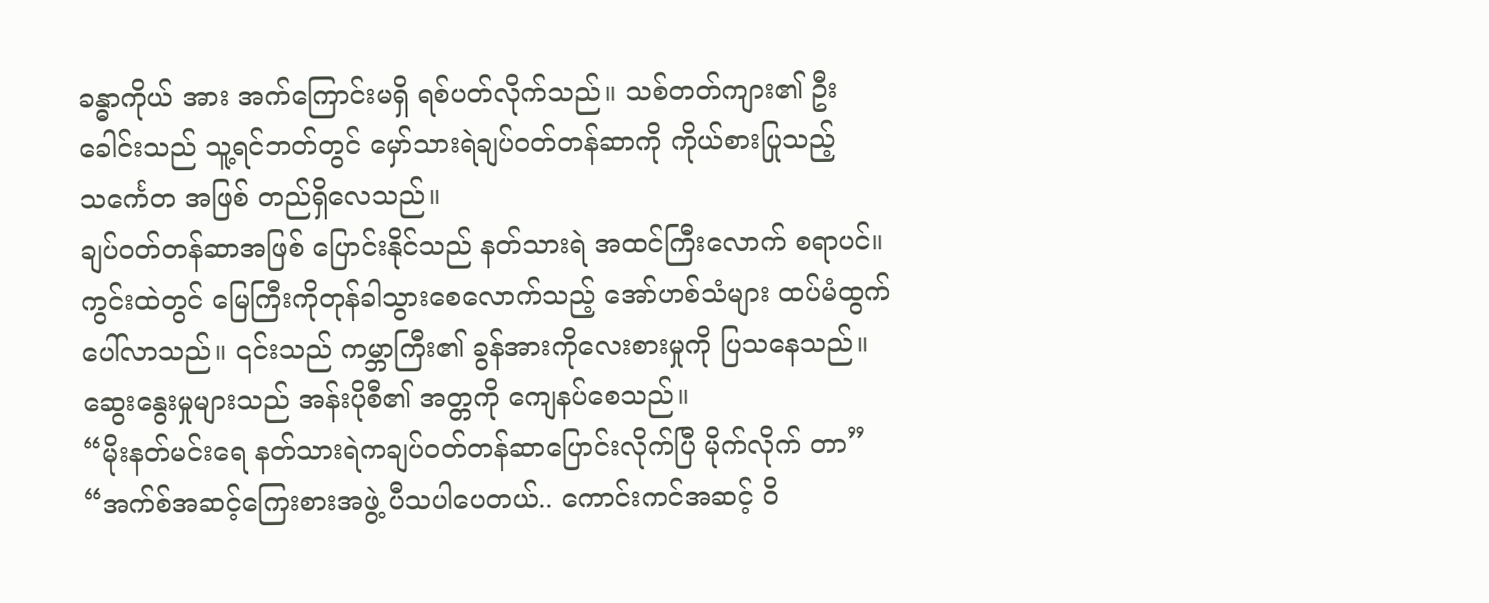ခန္ဓာကိုယ် အား အက်ကြောင်းမရှိ ရစ်ပတ်လိုက်သည်။ သစ်တတ်ကျား၏ ဦးခေါင်းသည် သူ့ရင်ဘတ်တွင် မှော်သားရဲချပ်ဝတ်တန်ဆာကို ကိုယ်စားပြုသည့် သင်္ကေတ အဖြစ် တည်ရှိလေသည်။
ချပ်ဝတ်တန်ဆာအဖြစ် ပြောင်းနိုင်သည် နတ်သားရဲ အထင်ကြီးလောက် စရာပင်။
ကွင်းထဲတွင် မြေကြီးကိုတုန်ခါသွားစေလောက်သည့် အော်ဟစ်သံများ ထပ်မံထွက်ပေါ်လာသည်။ ၎င်းသည် ကမ္ဘာကြီး၏ ခွန်အားကိုလေးစားမှုကို ပြသနေသည်။ ဆွေးနွေးမှုများသည် အန်းပိုစီ၏ အတ္တကို ကျေနပ်စေသည်။
“မိုးနတ်မင်းရေ နတ်သားရဲကချပ်ဝတ်တန်ဆာပြောင်းလိုက်ပြီ မိုက်လိုက် တာ”
“အက်စ်အဆင့်ကြေးစားအဖွဲ့ ပီသပါပေတယ်.. ကောင်းကင်အဆင့် ဝိ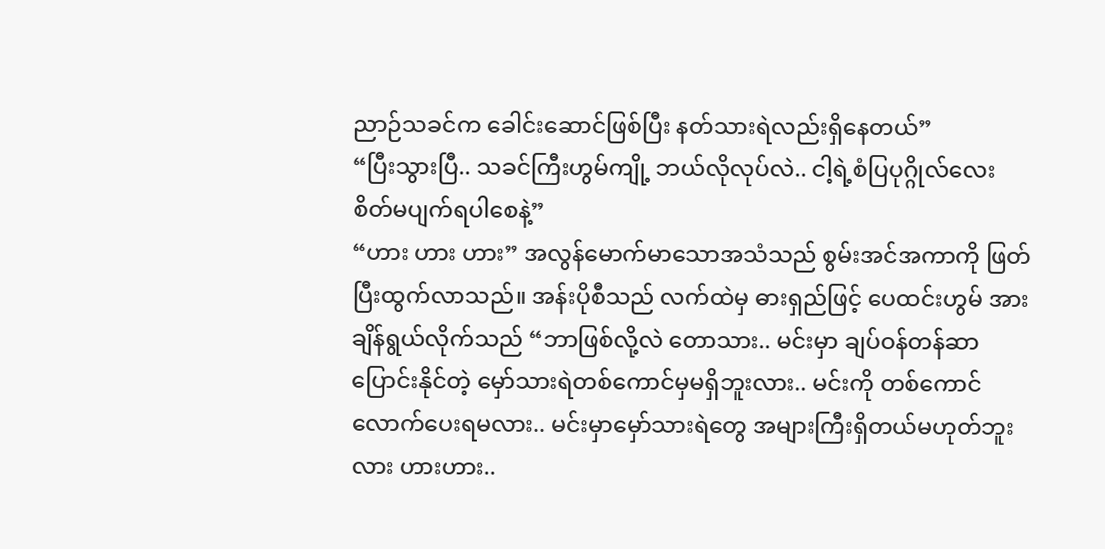ညာဉ်သခင်က ခေါင်းဆောင်ဖြစ်ပြီး နတ်သားရဲလည်းရှိနေတယ်”
“ပြီးသွားပြီ.. သခင်ကြီးဟွမ်ကျို့ ဘယ်လိုလုပ်လဲ.. ငါ့ရဲ့စံပြပုဂ္ဂိုလ်လေး စိတ်မပျက်ရပါစေနဲ့”
“ဟား ဟား ဟား” အလွန်မောက်မာသောအသံသည် စွမ်းအင်အကာကို ဖြတ်ပြီးထွက်လာသည်။ အန်းပိုစီသည် လက်ထဲမှ ဓားရှည်ဖြင့် ပေထင်းဟွမ် အား ချိန်ရွယ်လိုက်သည် “ဘာဖြစ်လို့လဲ တောသား.. မင်းမှာ ချပ်ဝန်တန်ဆာ ပြောင်းနိုင်တဲ့ မှော်သားရဲတစ်ကောင်မှမရှိဘူးလား.. မင်းကို တစ်ကောင် လောက်ပေးရမလား.. မင်းမှာမှော်သားရဲတွေ အများကြီးရှိတယ်မဟုတ်ဘူး လား ဟားဟား..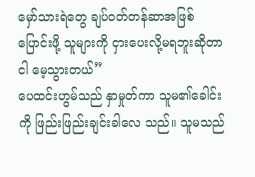မှော်သားရဲတွေ ချပ်ဝတ်တန်ဆာအဖြစ်ပြောင်းဖို့ သူများကို ငှားပေးလို့မရဘူးဆိုတာ ငါ မေ့သွားတယ်”
ပေထင်းဟွမ်သည် နှာမှုတ်ကာ သူမ၏ခေါင်းကို ဖြည်းဖြည်းချင်းခါလေ သည်။ သူမသည်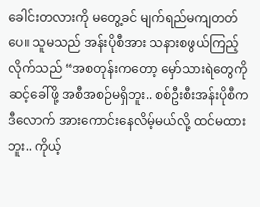ခေါင်းတလားကို မတွေ့ခင် မျက်ရည်မကျတတ်ပေ။ သူမသည် အန်းပိုစီအား သနားစဖွယ်ကြည့်လိုက်သည် “အစတုန်းကတော့ မှော်သားရဲတွေကို ဆင့်ခေါ်ဖို့ အစီအစဉ်မရှိဘူး.. စစ်ဦးစီးအန်းပိုစီက ဒီလောက် အားကောင်းနေလိမ့်မယ်လို့ ထင်မထားဘူး.. ကိုယ့်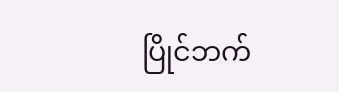ပြိုင်ဘက်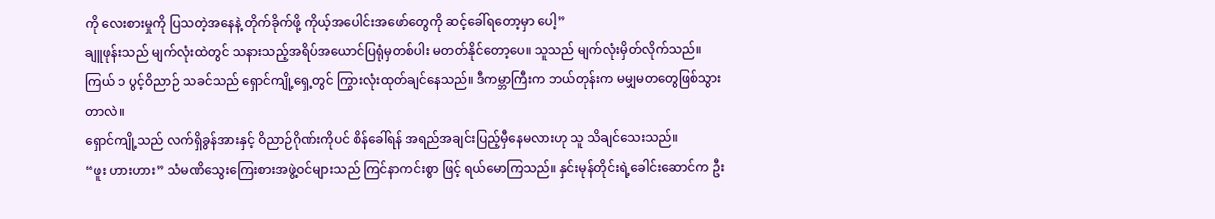ကို လေးစားမှုကို ပြသတဲ့အနေနဲ့ တိုက်ခိုက်ဖို့ ကိုယ့်အပေါင်းအဖော်တွေကို ဆင့်ခေါ်ရတော့မှာ ပေါ့”
ချူဖုန်းသည် မျက်လုံးထဲတွင် သနားသည့်အရိပ်အယောင်ပြရုံမှတစ်ပါး မတတ်နိုင်တော့ပေ။ သူသည် မျက်လုံးမှိတ်လိုက်သည်။ ကြယ် ၁ ပွင့်ဝိညာဉ် သခင်သည် ရှောင်ကျို့ရှေ့တွင် ကြွားလုံးထုတ်ချင်နေသည်။ ဒီကမ္ဘာကြီးက ဘယ်တုန်းက မမျှမတတွေဖြစ်သွားတာလဲ။
ရှောင်ကျို့သည် လက်ရှိခွန်အားနှင့် ဝိညာဉ်ဂိုဏ်းကိုပင် စိန်ခေါ်ရန် အရည်အချင်းပြည့်မှီနေမလားဟု သူ သိချင်သေးသည်။
“ဖူး ဟားဟား” သံမဏိသွေးကြေးစားအဖွဲ့ဝင်များသည် ကြင်နာကင်းစွာ ဖြင့် ရယ်မောကြသည်။ နှင်းမုန်တိုင်းရဲ့ခေါင်းဆောင်က ဦး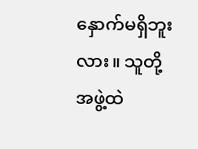နှောက်မရှိဘူးလား။ သူတို့အဖွဲ့ထဲ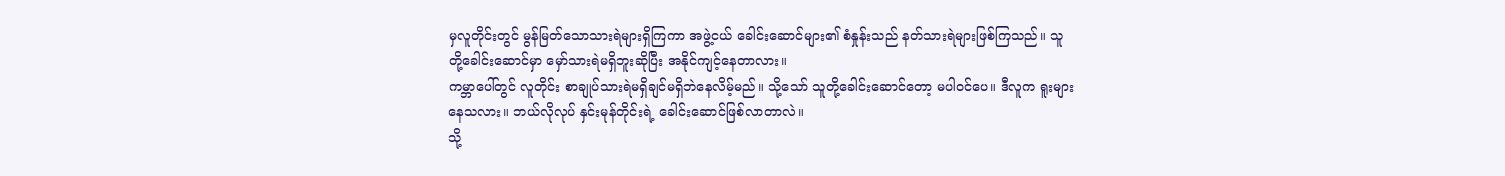မှလူတိုင်းတွင် မွန်မြတ်သောသားရဲများရှိကြကာ အဖွဲ့ငယ် ခေါင်းဆောင်များ၏ စံနှုန်းသည် နတ်သားရဲများဖြစ်ကြသည်။ သူတို့ခေါင်းဆောင်မှာ မှော်သားရဲမရှိဘူးဆိုပြီး အနိုင်ကျင့်နေတာလား။
ကမ္ဘာပေါ်တွင် လူတိုင်း စာချုပ်သားရဲမရှိချင်မရှိဘဲနေလိမ့်မည်။ သို့သော် သူတို့ခေါင်းဆောင်တော့ မပါဝင်ပေ။ ဒီလူက ရူးများနေသလား။ ဘယ်လိုလုပ် နှင်းမုန်တိုင်းရဲ့ ခေါင်းဆောင်ဖြစ်လာတာလဲ။
သို့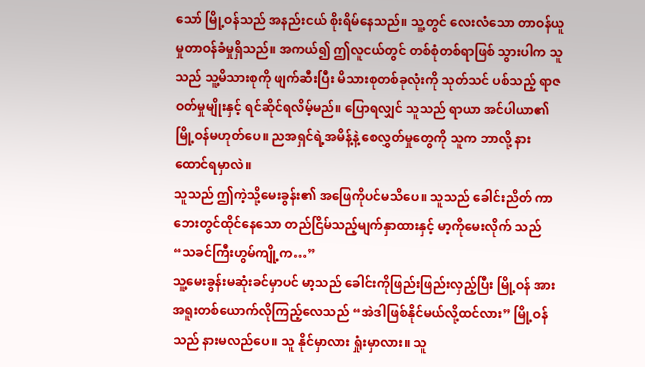သော် မြို့ဝန်သည် အနည်းငယ် စိုးရိမ်နေသည်။ သူ့တွင် လေးလံသော တာဝန်ယူမှုတာဝန်ခံမှုရှိသည်။ အကယ်၍ ဤလူငယ်တွင် တစ်စုံတစ်ရာဖြစ် သွားပါက သူသည် သူ့မိသားစုကို ဖျက်ဆီးပြီး မိသားစုတစ်ခုလုံးကို သုတ်သင် ပစ်သည့် ရာဇဝတ်မှုမျိုးနှင့် ရင်ဆိုင်ရလိမ့်မည်။ ပြောရလျှင် သူသည် ရာယာ အင်ပါယာ၏ မြို့ဝန်မဟုတ်ပေ။ ညအရှင်ရဲ့အမိန့်နဲ့ စေလွှတ်မှုတွေကို သူက ဘာလို့ နားထောင်ရမှာလဲ။
သူသည် ဤကဲ့သို့မေးခွန်း၏ အဖြေကိုပင်မသိပေ။ သူသည် ခေါင်းညိတ် ကာ ဘေးတွင်ထိုင်နေသော တည်ငြိမ်သည့်မျက်နှာထားနှင့် မာ့ကိုမေးလိုက် သည် “သခင်ကြီးဟွမ်ကျို့က…”
သူ့မေးခွန်းမဆုံးခင်မှာပင် မာ့သည် ခေါင်းကိုဖြည်းဖြည်းလှည့်ပြီး မြို့ဝန် အား အရူးတစ်ယောက်လိုကြည့်လေသည် “အဲဒါဖြစ်နိုင်မယ်လို့ထင်လား” မြို့ဝန်သည် နားမလည်ပေ။ သူ နိုင်မှာလား ရှုံးမှာလား။ သူ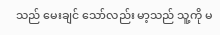သည် မေးချင် သော်လည်း မာ့သည် သူ့ကို မ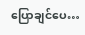ပြောချင်ပေ…